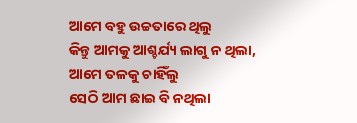ଆମେ ବହୁ ଉଚ୍ଚତାରେ ଥିଲୁ
କିନ୍ତୁ ଆମକୁ ଆଶ୍ଚର୍ଯ୍ୟ ଲାଗୁ ନ ଥିଲା,
ଆମେ ତଳକୁ ଚାହିଁଲୁ
ସେଠି ଆମ ଛାଇ ବି ନଥିଲା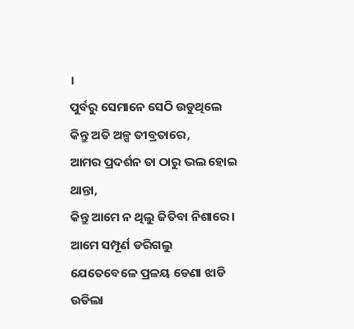।
ପୁର୍ବରୁ ସେମାନେ ସେଠି ଉଡୁଥିଲେ
କିନ୍ତୁ ଅତି ଅଳ୍ପ ତୀବ୍ରତାରେ,
ଆମର ପ୍ରଦର୍ଶନ ତା ଠାରୁ ଭଲ ହୋଇ ଥାନ୍ତା,
କିନ୍ତୁ ଆମେ ନ ଥିଲୁ ଜିତିବା ନିଶାରେ ।
ଆମେ ସମ୍ପୂର୍ଣ ଡରିଗଲୁ
ଯେତେବେଳେ ପ୍ରଳୟ ଡେଣା ଝାଡି ଉଡିଲା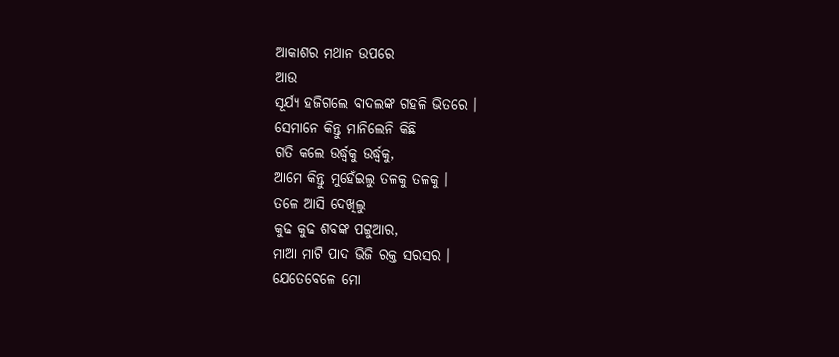ଆକାଶର ମଥାନ ଉପରେ
ଆଉ
ସୂର୍ଯ୍ୟ ହଜିଗଲେ ବାଦଲଙ୍କ ଗହଳି ଭିତରେ ।
ସେମାନେ କିନ୍ତୁ ମାନିଲେନି କିଛି
ଗତି କଲେ ଉର୍ଦ୍ଧ୍ୱକୁ ଉର୍ଦ୍ଧ୍ୱକୁ,
ଆମେ କିନ୍ତୁ ମୁହେଁଇଲୁ ତଳକୁ ତଳକୁ ।
ତଳେ ଆସି ଦେଖିଲୁ
କୁଢ କୁଢ ଶବଙ୍କ ପଟ୍ଟୁଆର,
ମାଆ ମାଟି ପାଦ ଭିଜି ରକ୍ତ ସରସର ।
ଯେତେବେଳେ ମୋ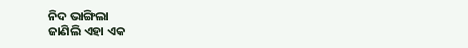ନିଦ ଭାଙ୍ଗିଲା
ଜାଣିଲି ଏହା ଏକ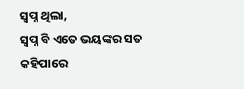ସ୍ୱପ୍ନ ଥିଲା,
ସ୍ୱପ୍ନ ବି ଏତେ ଭୟଙ୍କର ସତ କହିପାରେ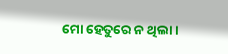ମୋ ହେତୁରେ ନ ଥିଲା ।